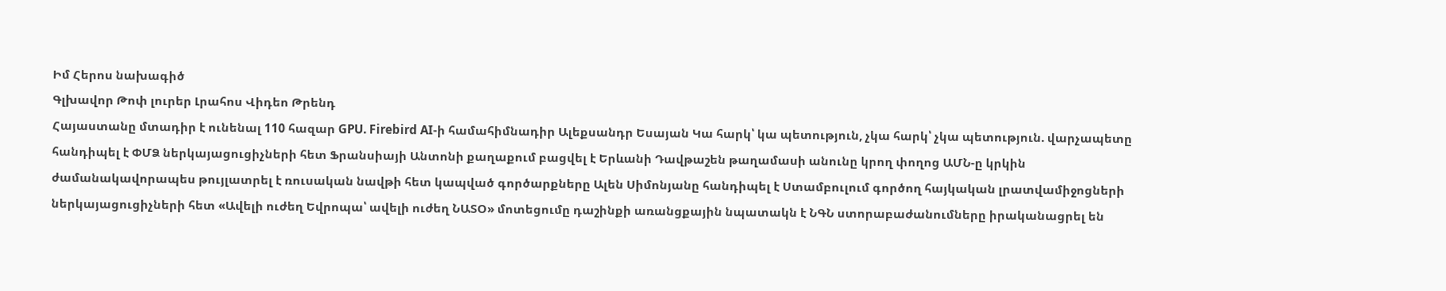Իմ Հերոս նախագիծ
Գլխավոր Թոփ լուրեր Լրահոս Վիդեո Թրենդ
Հայաստանը մտադիր է ունենալ 110 հազար GPU. Firebird AI-ի համահիմնադիր Ալեքսանդր Եսայան Կա հարկ՝ կա պետություն, չկա հարկ՝ չկա պետություն. վարչապետը հանդիպել է ՓՄՁ ներկայացուցիչների հետ Ֆրանսիայի Անտոնի քաղաքում բացվել է Երևանի Դավթաշեն թաղամասի անունը կրող փողոց ԱՄՆ-ը կրկին ժամանակավորապես թույլատրել է ռուսական նավթի հետ կապված գործարքները Ալեն Սիմոնյանը հանդիպել է Ստամբուլում գործող հայկական լրատվամիջոցների ներկայացուցիչների հետ «Ավելի ուժեղ Եվրոպա՝ ավելի ուժեղ ՆԱՏՕ» մոտեցումը դաշինքի առանցքային նպատակն է ՆԳՆ ստորաբաժանումները իրականացրել են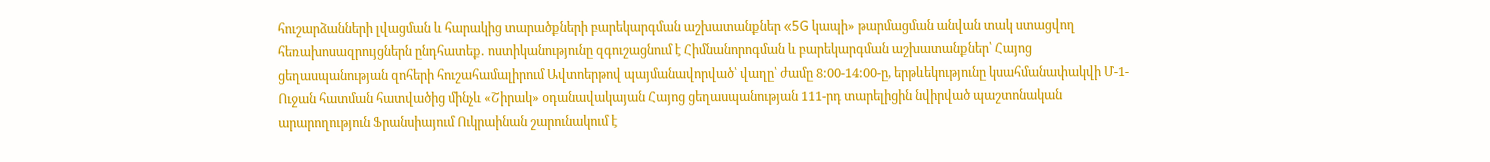հուշարձանների լվացման և հարակից տարածքների բարեկարգման աշխատանքներ «5G կապի» թարմացման անվան տակ ստացվող հեռախոսազրույցներն ընդհատեք․ ոստիկանությունը զգուշացնում է Հիմնանորոգման և բարեկարգման աշխատանքներ՝ Հայոց ցեղասպանության զոհերի հուշահամալիրում Ավտոերթով պայմանավորված՝ վաղը՝ ժամը 8:00-14:00-ը, երթևեկությունը կսահմանափակվի Մ-1-Ուջան հատման հատվածից մինչև «Շիրակ» օդանավակայան Հայոց ցեղասպանության 111-րդ տարելիցին նվիրված պաշտոնական արարողություն Ֆրանսիայում Ուկրաինան շարունակում է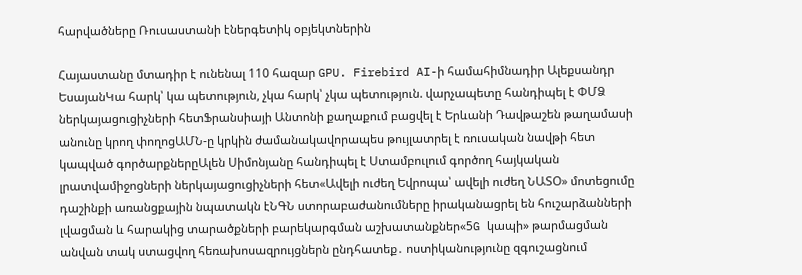հարվածները Ռուսաստանի էներգետիկ օբյեկտներին

Հայաստանը մտադիր է ունենալ 110 հազար GPU. Firebird AI-ի համահիմնադիր Ալեքսանդր ԵսայանԿա հարկ՝ կա պետություն, չկա հարկ՝ չկա պետություն. վարչապետը հանդիպել է ՓՄՁ ներկայացուցիչների հետՖրանսիայի Անտոնի քաղաքում բացվել է Երևանի Դավթաշեն թաղամասի անունը կրող փողոցԱՄՆ-ը կրկին ժամանակավորապես թույլատրել է ռուսական նավթի հետ կապված գործարքներըԱլեն Սիմոնյանը հանդիպել է Ստամբուլում գործող հայկական լրատվամիջոցների ներկայացուցիչների հետ«Ավելի ուժեղ Եվրոպա՝ ավելի ուժեղ ՆԱՏՕ» մոտեցումը դաշինքի առանցքային նպատակն էՆԳՆ ստորաբաժանումները իրականացրել են հուշարձանների լվացման և հարակից տարածքների բարեկարգման աշխատանքներ«5G կապի» թարմացման անվան տակ ստացվող հեռախոսազրույցներն ընդհատեք․ ոստիկանությունը զգուշացնում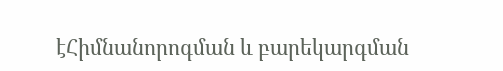էՀիմնանորոգման և բարեկարգման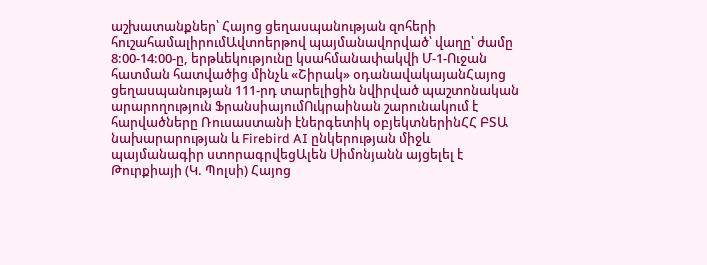աշխատանքներ՝ Հայոց ցեղասպանության զոհերի հուշահամալիրումԱվտոերթով պայմանավորված՝ վաղը՝ ժամը 8:00-14:00-ը, երթևեկությունը կսահմանափակվի Մ-1-Ուջան հատման հատվածից մինչև «Շիրակ» օդանավակայանՀայոց ցեղասպանության 111-րդ տարելիցին նվիրված պաշտոնական արարողություն ՖրանսիայումՈւկրաինան շարունակում է հարվածները Ռուսաստանի էներգետիկ օբյեկտներինՀՀ ԲՏԱ նախարարության և Firebird AI ընկերության միջև պայմանագիր ստորագրվեցԱլեն Սիմոնյանն այցելել է Թուրքիայի (Կ. Պոլսի) Հայոց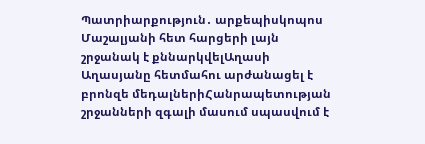Պատրիարքություն․ արքեպիսկոպոս Մաշալյանի հետ հարցերի լայն շրջանակ է քննարկվելԱղասի Աղասյանը հետմահու արժանացել է բրոնզե մեդալներիՀանրապետության շրջանների զգալի մասում սպասվում է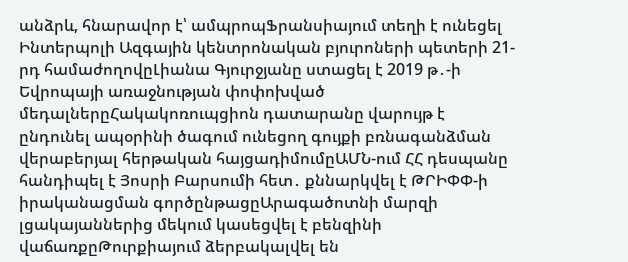անձրև, հնարավոր է՝ ամպրոպՖրանսիայում տեղի է ունեցել Ինտերպոլի Ազգային կենտրոնական բյուրոների պետերի 21-րդ համաժողովըԼիանա Գյուրջյանը ստացել է 2019 թ․-ի Եվրոպայի առաջնության փոփոխված մեդալներըՀակակոռուպցիոն դատարանը վարույթ է ընդունել ապօրինի ծագում ունեցող գույքի բռնագանձման վերաբերյալ հերթական հայցադիմումըԱՄՆ-ում ՀՀ դեսպանը հանդիպել է Յոսրի Բարսումի հետ․ քննարկվել է ԹՐԻՓՓ-ի իրականացման գործընթացըԱրագածոտնի մարզի լցակայաններից մեկում կասեցվել է բենզինի վաճառքըԹուրքիայում ձերբակալվել են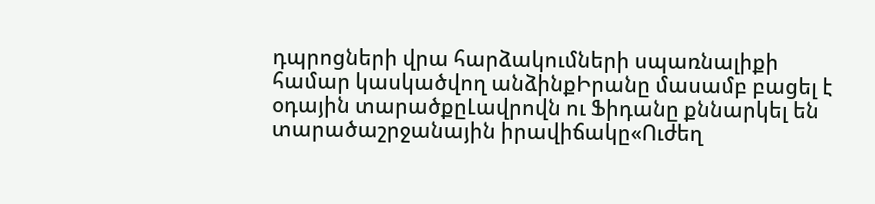դպրոցների վրա հարձակումների սպառնալիքի համար կասկածվող անձինքԻրանը մասամբ բացել է օդային տարածքըԼավրովն ու Ֆիդանը քննարկել են տարածաշրջանային իրավիճակը«Ուժեղ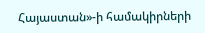Հայաստան»-ի համակիրների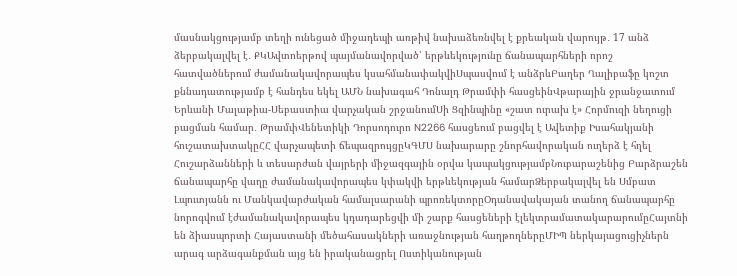մասնակցությամբ տեղի ունեցած միջադեպի առթիվ նախաձեռնվել է քրեական վարույթ․ 17 անձ ձերբակալվել է․ ՔԿԱվտոերթով պայմանավորված՝ երթևեկությունը ճանապարհների որոշ հատվածներում ժամանակավորապես կսահմանափակվիՍպասվում է անձրևԲաղեր Ղալիբաֆը կոշտ քննադատությամբ է հանդես եկել ԱՄՆ նախագահ Դոնալդ Թրամփի հասցեինՎթարային ջրանջատում Երևանի Մալաթիա-Սեբաստիա վարչական շրջանումՍի Ցզինպինը «շատ ուրախ է» Հորմուզի նեղուցի բացման համար․ ԹրամփՎենետիկի Դորսոդուրո N2266 հասցեում բացվել է Ավետիք Իսահակյանի հուշատախտակըՀՀ վարչապետի ճեպազրույցըԿԳՄՍ նախարարը շնորհավորական ուղերձ է հղել Հուշարձանների և տեսարժան վայրերի միջազգային օրվա կապակցությամբՆուբարաշենից Բարձրաշեն ճանապարհը վաղը ժամանակավորապես կփակվի երթևեկության համարՁերբակալվել են Սմբատ Լպուտյանն ու Մանկավարժական համալսարանի պրոռեկտորըՕդանավակայան տանող ճանապարհը նորոգվում էժամանակավորապես կդադարեցվի մի շարք հասցեների էլեկտրամատակարարումըՀայտնի են ձիասպորտի Հայաստանի մեծահասակների առաջնության հաղթողներըՄԻՊ ներկայացուցիչներն արագ արձագանքման այց են իրականացրել Ոստիկանության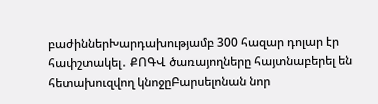բաժիններԽարդախությամբ 300 հազար դոլար էր հափշտակել․ ՔՈԳՎ ծառայողները հայտնաբերել են հետախուզվող կնոջըԲարսելոնան նոր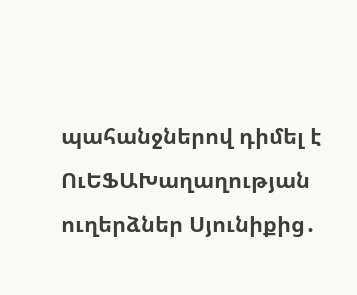պահանջներով դիմել է ՈւԵՖԱԽաղաղության ուղերձներ Սյունիքից․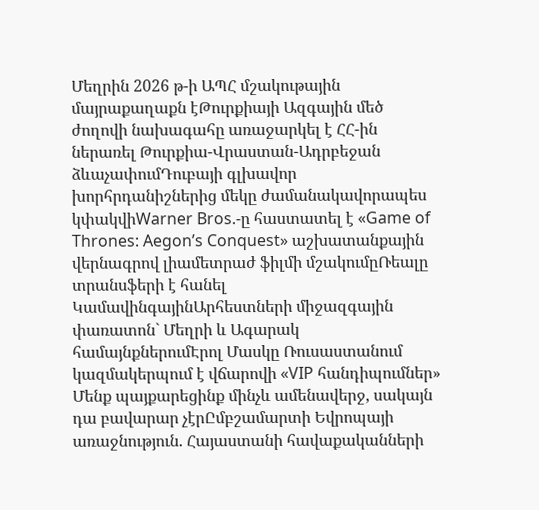Մեղրին 2026 թ-ի ԱՊՀ մշակութային մայրաքաղաքն էԹուրքիայի Ազգային մեծ ժողովի նախագահը առաջարկել է ՀՀ-ին ներառել Թուրքիա-Վրաստան-Ադրբեջան ձևաչափումԴուբայի գլխավոր խորհրդանիշներից մեկը ժամանակավորապես կփակվիWarner Bros.-ը հաստատել է «Game of Thrones: Aegon’s Conquest» աշխատանքային վերնագրով լիամետրաժ ֆիլմի մշակումըՌեալը տրանսֆերի է հանել ԿամավինգայինԱրհեստների միջազգային փառատոն` Մեղրի և Ագարակ համայնքներումԷրոլ Մասկը Ռուսաստանում կազմակերպում է վճարովի «VIP հանդիպումներ» Մենք պայքարեցինք մինչև ամենավերջ, սակայն դա բավարար չէրԸմբշամարտի Եվրոպայի առաջնություն. Հայաստանի հավաքականների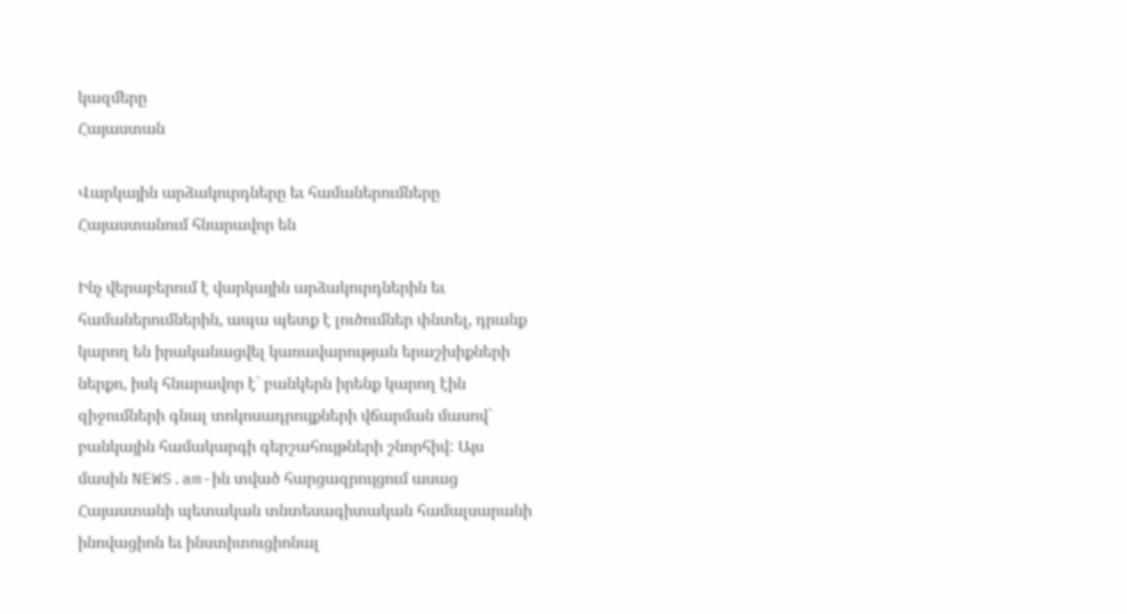կազմերը
Հայաստան

Վարկային արձակուրդները եւ համաներումները Հայաստանում հնարավոր են

Ինչ վերաբերում է վարկային արձակուրդներին եւ համաներումներին, ապա պետք է լուծումներ փնտել, դրանք կարող են իրականացվել կառավարության երաշխիքների ներքո, իսկ հնարավոր է` բանկերն իրենք կարող էին զիջումների գնալ տոկոսադրույքների վճարման մասով` բանկային համակարգի գերշահույթների շնորհիվ: Այս մասին NEWS.am-ին տված հարցազրույցում ասաց Հայաստանի պետական տնտեսագիտական համալսարանի ինովացիոն եւ ինստիտուցիոնալ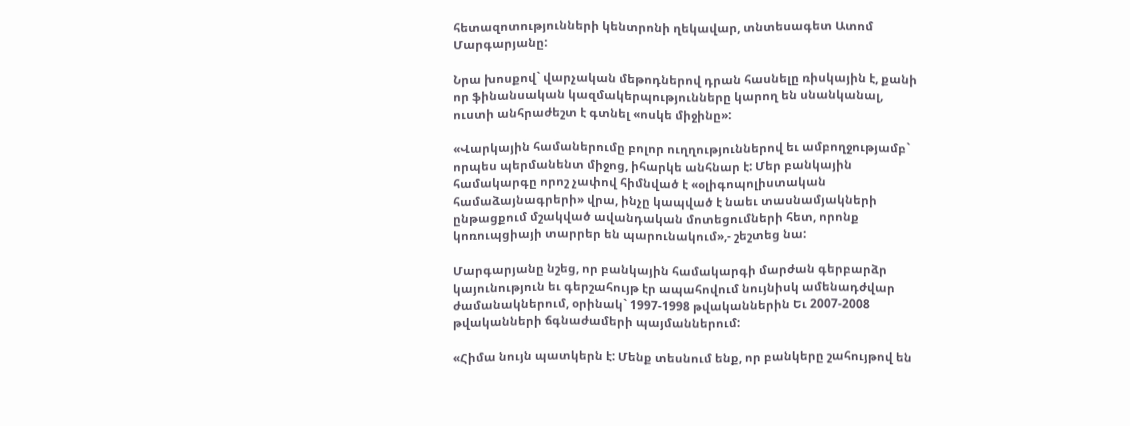հետազոտությունների կենտրոնի ղեկավար, տնտեսագետ Ատոմ Մարգարյանը:

Նրա խոսքով` վարչական մեթոդներով դրան հասնելը ռիսկային է, քանի որ ֆինանսական կազմակերպությունները կարող են սնանկանալ, ուստի անհրաժեշտ է գտնել «ոսկե միջինը»:

«Վարկային համաներումը բոլոր ուղղություններով եւ ամբողջությամբ` որպես պերմանենտ միջոց, իհարկե անհնար է: Մեր բանկային համակարգը որոշ չափով հիմնված է «օլիգոպոլիստական համաձայնագրերի» վրա, ինչը կապված է նաեւ տասնամյակների ընթացքում մշակված ավանդական մոտեցումների հետ, որոնք կոռուպցիայի տարրեր են պարունակում»,- շեշտեց նա:

Մարգարյանը նշեց, որ բանկային համակարգի մարժան գերբարձր կայունություն եւ գերշահույթ էր ապահովում նույնիսկ ամենադժվար ժամանակներում, օրինակ` 1997-1998 թվականներին Եւ 2007-2008 թվականների ճգնաժամերի պայմաններում:

«Հիմա նույն պատկերն է: Մենք տեսնում ենք, որ բանկերը շահույթով են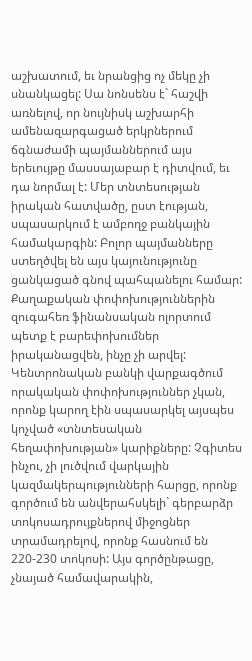աշխատում, եւ նրանցից ոչ մեկը չի սնանկացել: Սա նոնսենս է` հաշվի առնելով, որ նույնիսկ աշխարհի ամենազարգացած երկրներում ճգնաժամի պայմաններում այս երեւույթը մասսայաբար է դիտվում, եւ դա նորմալ է: Մեր տնտեսության իրական հատվածը, ըստ էության, սպասարկում է ամբողջ բանկային համակարգին: Բոլոր պայմանները ստեղծվել են այս կայունությունը ցանկացած գնով պահպանելու համար: Քաղաքական փոփոխություններին զուգահեռ ֆինանսական ոլորտում պետք է բարեփոխումներ իրականացվեն, ինչը չի արվել: Կենտրոնական բանկի վարքագծում որակական փոփոխություններ չկան, որոնք կարող էին սպասարկել այսպես կոչված «տնտեսական հեղափոխության» կարիքները: Չգիտես ինչու, չի լուծվում վարկային կազմակերպությունների հարցը, որոնք գործում են անվերահսկելի` գերբարձր տոկոսադրույքներով միջոցներ տրամադրելով, որոնք հասնում են 220-230 տոկոսի: Այս գործընթացը, չնայած համավարակին,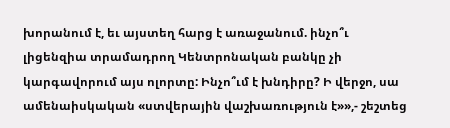խորանում է, եւ այստեղ հարց է առաջանում. ինչո՞ւ լիցենզիա տրամադրող Կենտրոնական բանկը չի կարգավորում այս ոլորտը: Ինչո՞ւմ է խնդիրը? Ի վերջո, սա ամենաիսկական «ստվերային վաշխառություն է»»,- շեշտեց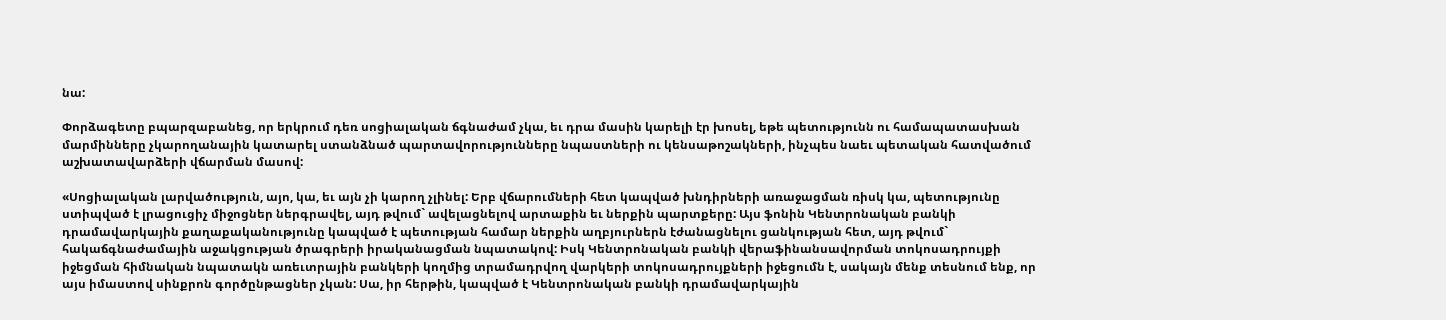նա:

Փորձագետը բպարզաբանեց, որ երկրում դեռ սոցիալական ճգնաժամ չկա, եւ դրա մասին կարելի էր խոսել, եթե պետությունն ու համապատասխան մարմինները չկարողանային կատարել ստանձնած պարտավորությունները նպաստների ու կենսաթոշակների, ինչպես նաեւ պետական հատվածում աշխատավարձերի վճարման մասով:

«Սոցիալական լարվածություն, այո, կա, եւ այն չի կարող չլինել: Երբ վճարումների հետ կապված խնդիրների առաջացման ռիսկ կա, պետությունը ստիպված է լրացուցիչ միջոցներ ներգրավել, այդ թվում` ավելացնելով արտաքին եւ ներքին պարտքերը: Այս ֆոնին Կենտրոնական բանկի դրամավարկային քաղաքականությունը կապված է պետության համար ներքին աղբյուրներն էժանացնելու ցանկության հետ, այդ թվում` հակաճգնաժամային աջակցության ծրագրերի իրականացման նպատակով: Իսկ Կենտրոնական բանկի վերաֆինանսավորման տոկոսադրույքի իջեցման հիմնական նպատակն առեւտրային բանկերի կողմից տրամադրվող վարկերի տոկոսադրույքների իջեցումն է, սակայն մենք տեսնում ենք, որ այս իմաստով սինքրոն գործընթացներ չկան: Սա, իր հերթին, կապված է Կենտրոնական բանկի դրամավարկային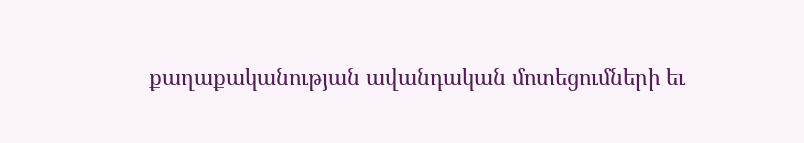քաղաքականության ավանդական մոտեցումների եւ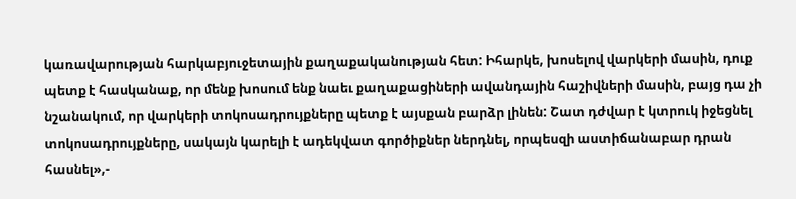կառավարության հարկաբյուջետային քաղաքականության հետ: Իհարկե, խոսելով վարկերի մասին, դուք պետք է հասկանաք, որ մենք խոսում ենք նաեւ քաղաքացիների ավանդային հաշիվների մասին, բայց դա չի նշանակում, որ վարկերի տոկոսադրույքները պետք է այսքան բարձր լինեն: Շատ դժվար է կտրուկ իջեցնել տոկոսադրույքները, սակայն կարելի է ադեկվատ գործիքներ ներդնել, որպեսզի աստիճանաբար դրան հասնել»,-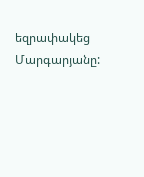եզրափակեց Մարգարյանը: